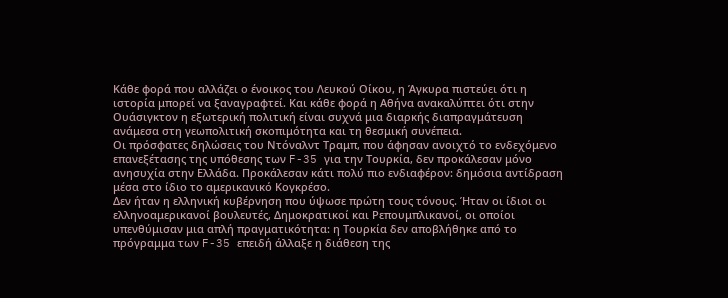Κάθε φορά που αλλάζει ο ένοικος του Λευκού Οίκου, η Άγκυρα πιστεύει ότι η ιστορία μπορεί να ξαναγραφτεί. Και κάθε φορά η Αθήνα ανακαλύπτει ότι στην Ουάσιγκτον η εξωτερική πολιτική είναι συχνά μια διαρκής διαπραγμάτευση ανάμεσα στη γεωπολιτική σκοπιμότητα και τη θεσμική συνέπεια.
Οι πρόσφατες δηλώσεις του Ντόναλντ Τραμπ, που άφησαν ανοιχτό το ενδεχόμενο επανεξέτασης της υπόθεσης των F-35 για την Τουρκία, δεν προκάλεσαν μόνο ανησυχία στην Ελλάδα. Προκάλεσαν κάτι πολύ πιο ενδιαφέρον: δημόσια αντίδραση μέσα στο ίδιο το αμερικανικό Κογκρέσο.
Δεν ήταν η ελληνική κυβέρνηση που ύψωσε πρώτη τους τόνους. Ήταν οι ίδιοι οι ελληνοαμερικανοί βουλευτές, Δημοκρατικοί και Ρεπουμπλικανοί, οι οποίοι υπενθύμισαν μια απλή πραγματικότητα: η Τουρκία δεν αποβλήθηκε από το πρόγραμμα των F-35 επειδή άλλαξε η διάθεση της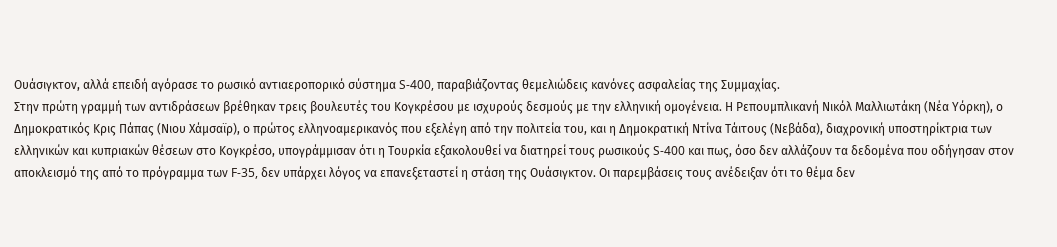Ουάσιγκτον, αλλά επειδή αγόρασε το ρωσικό αντιαεροπορικό σύστημα S-400, παραβιάζοντας θεμελιώδεις κανόνες ασφαλείας της Συμμαχίας.
Στην πρώτη γραμμή των αντιδράσεων βρέθηκαν τρεις βουλευτές του Κογκρέσου με ισχυρούς δεσμούς με την ελληνική ομογένεια. Η Ρεπουμπλικανή Νικόλ Μαλλιωτάκη (Νέα Υόρκη), ο Δημοκρατικός Κρις Πάπας (Νιου Χάμσαϊρ), ο πρώτος ελληνοαμερικανός που εξελέγη από την πολιτεία του, και η Δημοκρατική Ντίνα Τάιτους (Νεβάδα), διαχρονική υποστηρίκτρια των ελληνικών και κυπριακών θέσεων στο Κογκρέσο, υπογράμμισαν ότι η Τουρκία εξακολουθεί να διατηρεί τους ρωσικούς S-400 και πως, όσο δεν αλλάζουν τα δεδομένα που οδήγησαν στον αποκλεισμό της από το πρόγραμμα των F-35, δεν υπάρχει λόγος να επανεξεταστεί η στάση της Ουάσιγκτον. Οι παρεμβάσεις τους ανέδειξαν ότι το θέμα δεν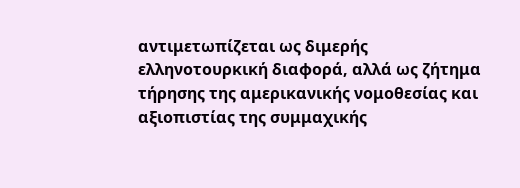αντιμετωπίζεται ως διμερής ελληνοτουρκική διαφορά, αλλά ως ζήτημα τήρησης της αμερικανικής νομοθεσίας και αξιοπιστίας της συμμαχικής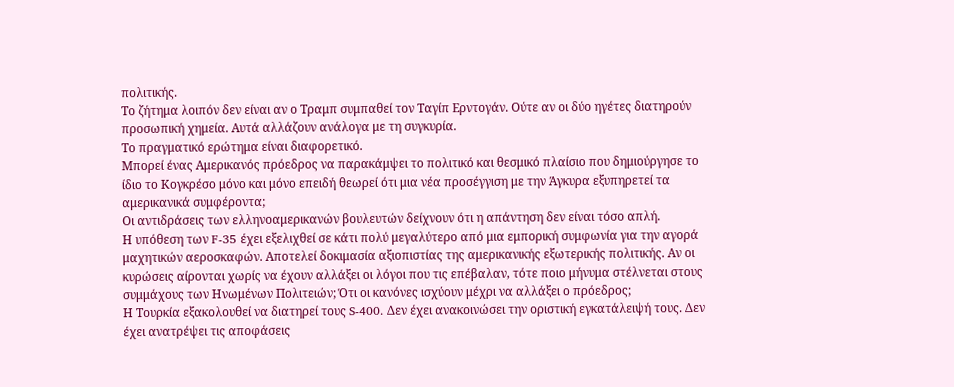πολιτικής.
Το ζήτημα λοιπόν δεν είναι αν ο Τραμπ συμπαθεί τον Ταγίπ Ερντογάν. Ούτε αν οι δύο ηγέτες διατηρούν προσωπική χημεία. Αυτά αλλάζουν ανάλογα με τη συγκυρία.
Το πραγματικό ερώτημα είναι διαφορετικό.
Μπορεί ένας Αμερικανός πρόεδρος να παρακάμψει το πολιτικό και θεσμικό πλαίσιο που δημιούργησε το ίδιο το Κογκρέσο μόνο και μόνο επειδή θεωρεί ότι μια νέα προσέγγιση με την Άγκυρα εξυπηρετεί τα αμερικανικά συμφέροντα;
Οι αντιδράσεις των ελληνοαμερικανών βουλευτών δείχνουν ότι η απάντηση δεν είναι τόσο απλή.
Η υπόθεση των F-35 έχει εξελιχθεί σε κάτι πολύ μεγαλύτερο από μια εμπορική συμφωνία για την αγορά μαχητικών αεροσκαφών. Αποτελεί δοκιμασία αξιοπιστίας της αμερικανικής εξωτερικής πολιτικής. Αν οι κυρώσεις αίρονται χωρίς να έχουν αλλάξει οι λόγοι που τις επέβαλαν, τότε ποιο μήνυμα στέλνεται στους συμμάχους των Ηνωμένων Πολιτειών; Ότι οι κανόνες ισχύουν μέχρι να αλλάξει ο πρόεδρος;
Η Τουρκία εξακολουθεί να διατηρεί τους S-400. Δεν έχει ανακοινώσει την οριστική εγκατάλειψή τους. Δεν έχει ανατρέψει τις αποφάσεις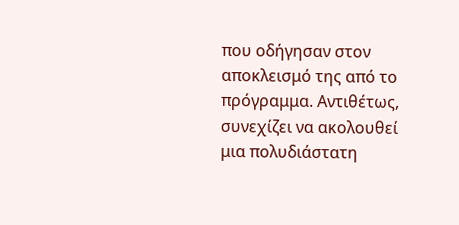που οδήγησαν στον αποκλεισμό της από το πρόγραμμα. Αντιθέτως, συνεχίζει να ακολουθεί μια πολυδιάστατη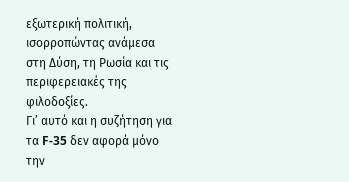εξωτερική πολιτική, ισορροπώντας ανάμεσα στη Δύση, τη Ρωσία και τις περιφερειακές της φιλοδοξίες.
Γι’ αυτό και η συζήτηση για τα F-35 δεν αφορά μόνο την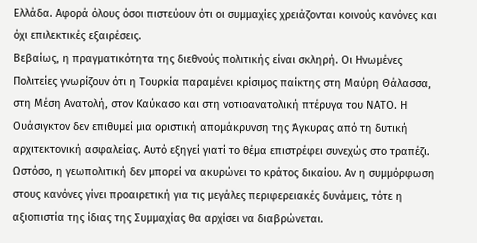Ελλάδα. Αφορά όλους όσοι πιστεύουν ότι οι συμμαχίες χρειάζονται κοινούς κανόνες και όχι επιλεκτικές εξαιρέσεις.
Βεβαίως, η πραγματικότητα της διεθνούς πολιτικής είναι σκληρή. Οι Ηνωμένες Πολιτείες γνωρίζουν ότι η Τουρκία παραμένει κρίσιμος παίκτης στη Μαύρη Θάλασσα, στη Μέση Ανατολή, στον Καύκασο και στη νοτιοανατολική πτέρυγα του ΝΑΤΟ. Η Ουάσιγκτον δεν επιθυμεί μια οριστική απομάκρυνση της Άγκυρας από τη δυτική αρχιτεκτονική ασφαλείας. Αυτό εξηγεί γιατί το θέμα επιστρέφει συνεχώς στο τραπέζι.
Ωστόσο, η γεωπολιτική δεν μπορεί να ακυρώνει το κράτος δικαίου. Αν η συμμόρφωση στους κανόνες γίνει προαιρετική για τις μεγάλες περιφερειακές δυνάμεις, τότε η αξιοπιστία της ίδιας της Συμμαχίας θα αρχίσει να διαβρώνεται.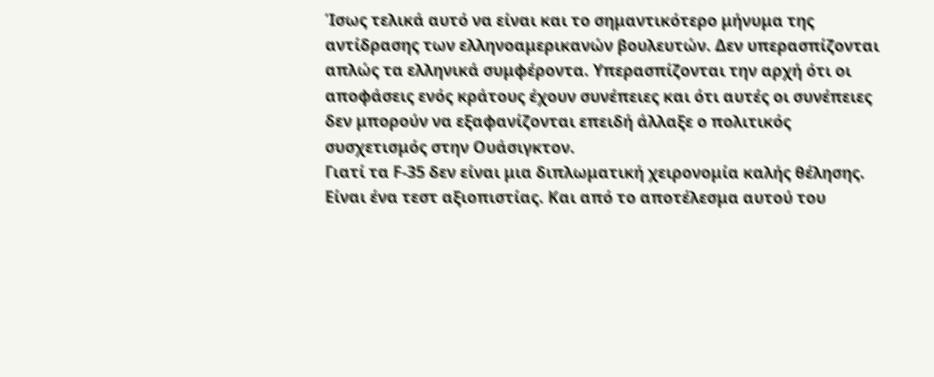Ίσως τελικά αυτό να είναι και το σημαντικότερο μήνυμα της αντίδρασης των ελληνοαμερικανών βουλευτών. Δεν υπερασπίζονται απλώς τα ελληνικά συμφέροντα. Υπερασπίζονται την αρχή ότι οι αποφάσεις ενός κράτους έχουν συνέπειες και ότι αυτές οι συνέπειες δεν μπορούν να εξαφανίζονται επειδή άλλαξε ο πολιτικός συσχετισμός στην Ουάσιγκτον.
Γιατί τα F-35 δεν είναι μια διπλωματική χειρονομία καλής θέλησης. Είναι ένα τεστ αξιοπιστίας. Και από το αποτέλεσμα αυτού του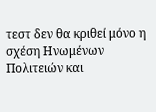τεστ δεν θα κριθεί μόνο η σχέση Ηνωμένων Πολιτειών και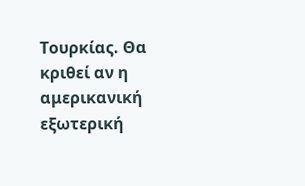Τουρκίας. Θα κριθεί αν η αμερικανική εξωτερική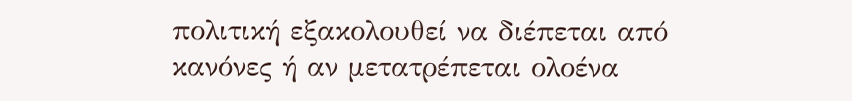πολιτική εξακολουθεί να διέπεται από κανόνες ή αν μετατρέπεται ολοένα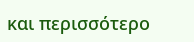και περισσότερο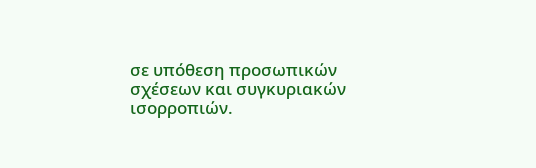σε υπόθεση προσωπικών σχέσεων και συγκυριακών ισορροπιών.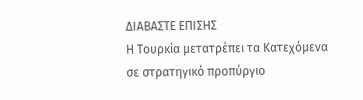ΔΙΑΒΑΣΤΕ ΕΠΙΣΗΣ
Η Τουρκία μετατρέπει τα Κατεχόμενα σε στρατηγικό προπύργιο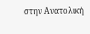στην Ανατολική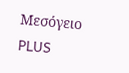Μεσόγειο
PLUS